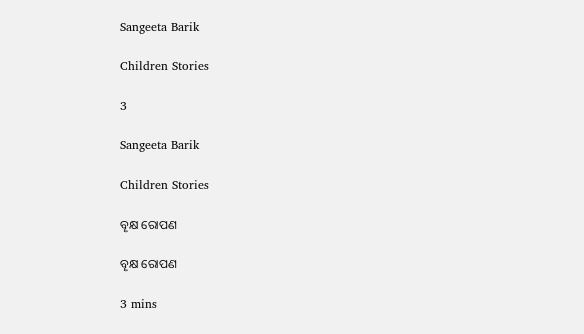Sangeeta Barik

Children Stories

3

Sangeeta Barik

Children Stories

ବୄକ୍ଷ ରୋପଣ

ବୄକ୍ଷ ରୋପଣ

3 mins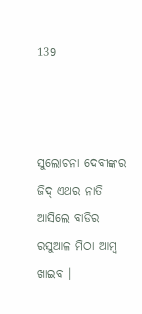139



ସୁଲୋଚନା ଦେବୀଙ୍କର ଜିଦ୍ ଏଥର ନାତି ଆସିଲେ ବାଡିର ରସୁଆଳ ମିଠା ଆମ୍ବ ଖାଇବ ।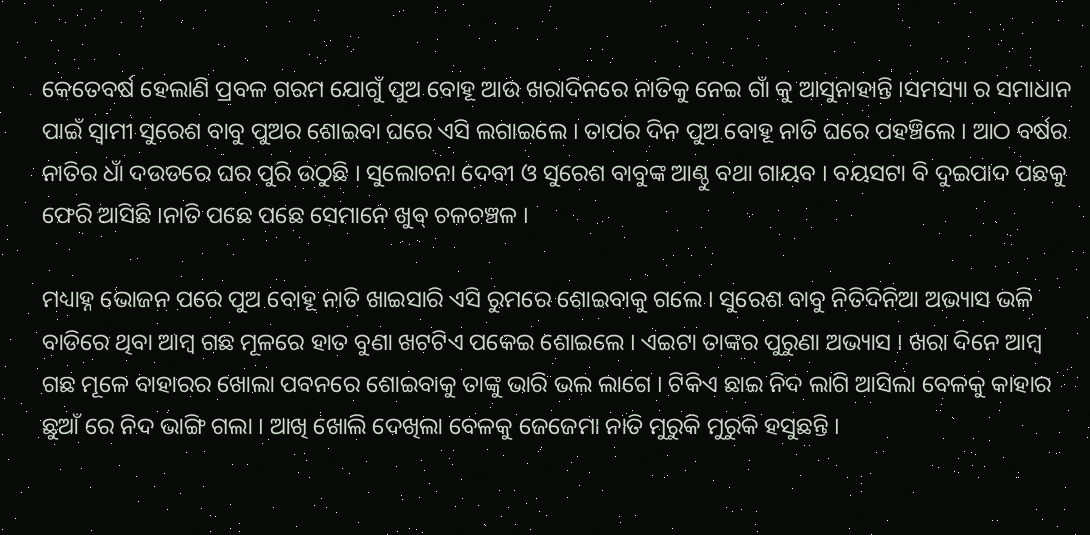କେତେବର୍ଷ ହେଲାଣି ପ୍ରବଳ ଗରମ ଯୋଗୁଁ ପୁଅ ବୋହୂ ଆଉ ଖରାଦିନରେ ନାତିକୁ ନେଇ ଗାଁ କୁ ଆସୁନାହାନ୍ତି ।ସମସ୍ୟା ର ସମାଧାନ ପାଇଁ ସ୍ବାମୀ ସୁରେଶ ବାବୁ ପୁଅର ଶୋଇବା ଘରେ ଏସି ଲଗାଇଲେ । ତାପର ଦିନ ପୁଅ ବୋହୂ ନାତି ଘରେ ପହଞ୍ଚିଲେ । ଆଠ ବର୍ଷର ନାତିର ଧାଁ ଦଉଡରେ ଘର ପୁରି ଉଠୁଛି । ସୁଲୋଚନା ଦେବୀ ଓ ସୁରେଶ ବାବୁଙ୍କ ଆଣ୍ଠୁ ବଥା ଗାୟବ । ବୟସଟା ବି ଦୁଇପାଦ ପଛକୁ ଫେରି ଆସିଛି ।ନାତି ପଛେ ପଛେ ସେମାନେ ଖୁବ୍ ଚଳଚଞ୍ଚଳ ।

ମଧ୍ୟାହ୍ନ ଭୋଜନ ପରେ ପୁଅ ବୋହୂ ନାତି ଖାଇସାରି ଏସି ରୁମରେ ଶୋଇବାକୁ ଗଲେ । ସୁରେଶ ବାବୁ ନିତିଦିନିଆ ଅଭ୍ୟାସ ଭଳି ବାଡିରେ ଥିବା ଆମ୍ବ ଗଛ ମୂଳରେ ହାତ ବୁଣା ଖଟଟିଏ ପକେଇ ଶୋଇଲେ । ଏଇଟା ତାଙ୍କର ପୁରୁଣା ଅଭ୍ୟାସ । ଖରା ଦିନେ ଆମ୍ବ ଗଛ ମୂଳେ ବାହାରର ଖୋଲା ପବନରେ ଶୋଇବାକୁ ତାଙ୍କୁ ଭାରି ଭଲ ଲାଗେ । ଟିକିଏ ଛାଇ ନିଦ ଲାଗି ଆସିଲା ବେଳକୁ କାହାର ଛୁଆଁ ରେ ନିଦ ଭାଙ୍ଗି ଗଲା । ଆଖି ଖୋଲି ଦେଖିଲା ବେଳକୁ ଜେଜେମା ନାତି ମୁରୁକି ମୁରୁକି ହସୁଛନ୍ତି ।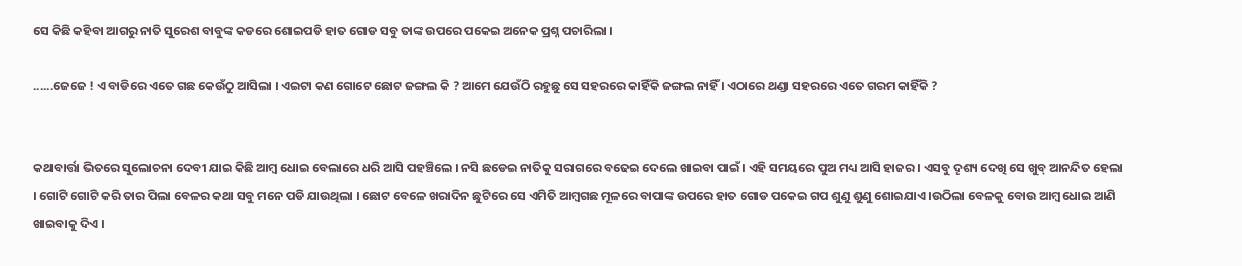ସେ କିଛି କହିବା ଆଗରୁ ନାତି ସୁରେଶ ବାବୁଙ୍କ କଡରେ ଶୋଇପଡି ହାତ ଗୋଡ ସବୁ ତାଙ୍କ ଉପରେ ପକେଇ ଅନେକ ପ୍ରଶ୍ନ ପଚାରିଲା ।

......ଜେଜେ ! ଏ ବାଡିରେ ଏତେ ଗଛ କେଉଁଠୁ ଆସିଲା । ଏଇଟା କଣ ଗୋଟେ ଛୋଟ ଜଙ୍ଗଲ କି ? ଆମେ ଯେଉଁଠି ରହୁଛୁ ସେ ସହରରେ କାହିଁକି ଜଙ୍ଗଲ ନାହିଁ । ଏଠାରେ ଥଣ୍ଡା ସହରରେ ଏତେ ଗରମ କାହିଁକି ?


କଥାବାର୍ତ୍ତା ଭିତରେ ସୁଲୋଚନା ଦେବୀ ଯାଇ କିଛି ଆମ୍ବ ଧୋଇ ବେଲାରେ ଧରି ଆସି ପହଞ୍ଚିଲେ । ନସି ଛଡେଇ ନାତିକୁ ସରାଗରେ ବଢେଇ ଦେଲେ ଖାଇବା ପାଇଁ । ଏହି ସମୟରେ ପୁଅ ମଧ୍ୟ ଆସି ହାଜର । ଏସବୁ ଦୄଶ୍ୟ ଦେଖି ସେ ଖୁବ୍ ଆନନ୍ଦିତ ହେଲା । ଗୋଟି ଗୋଟି କରି ତାର ପିଲା ବେଳର କଥା ସବୁ ମନେ ପଡି ଯାଉଥିଲା । ଛୋଟ ବେଳେ ଖରାଦିନ ଛୁଟିରେ ସେ ଏମିତି ଆମ୍ବଗଛ ମୂଳରେ ବାପାଙ୍କ ଉପରେ ହାତ ଗୋଡ ପକେଇ ଗପ ଶୁଣୁ ଶୁଣୁ ଶୋଇଯାଏ ।ଉଠିଲା ବେଳକୁ ବୋଉ ଆମ୍ବ ଧୋଇ ଆଣି ଖାଇବାକୁ ଦିଏ ।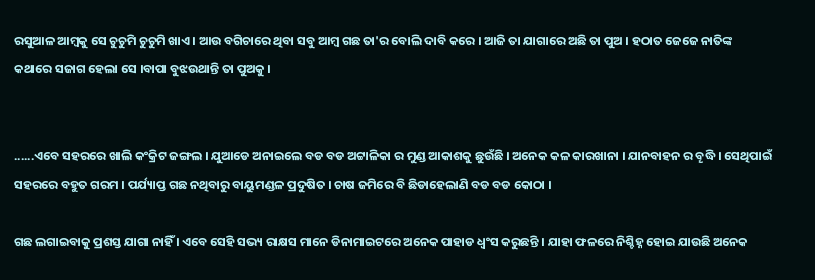ରସୁଆଳ ଆମ୍ବକୁ ସେ ଚୁଚୁମି ଚୁଚୁମି ଖାଏ । ଆଉ ବଗିଚାରେ ଥିବା ସବୁ ଆମ୍ବ ଗଛ ତା'ର ବୋଲି ଦାବି କରେ । ଆଜି ତା ଯାଗାରେ ଅଛି ତା ପୁଅ । ହଠାତ ଜେଜେ ନାତିଙ୍କ କଥାରେ ସଜାଗ ହେଲା ସେ ।ବାପା ବୁଝଉଥାନ୍ତି ତା ପୁଅକୁ ।


......ଏବେ ସହରରେ ଖାଲି କଂକ୍ରିଟ ଜଙ୍ଗଲ । ଯୁଆଡେ ଅନାଇଲେ ବଡ ବଡ ଅଟ୍ଟାଳିକା ର ମୁଣ୍ଡ ଆକାଶକୁ ଛୁଉଁଛି । ଅନେକ କଳ କାରଖାନା । ଯାନବାହନ ର ବୄଦ୍ଧି । ସେଥିପାଇଁ ସହରରେ ବହୁତ ଗରମ । ପର୍ଯ୍ୟାପ୍ତ ଗଛ ନଥିବାରୁ ବାୟୁମଣ୍ଡଳ ପ୍ରଦୁଷିତ । ଚାଷ ଜମିରେ ବି ଛିଡାହେଲାଣି ବଡ ବଡ କୋଠା ।

ଗଛ ଲଗାଇବାକୁ ପ୍ରଶସ୍ତ ଯାଗା ନାହିଁ । ଏବେ ସେହି ସଭ୍ୟ ରାକ୍ଷସ ମାନେ ଡିନାମାଇଟରେ ଅନେକ ପାହାଡ ଧ୍ବଂସ କରୁଛନ୍ତି । ଯାହା ଫଳରେ ନିଶ୍ଚିହ୍ନ ହୋଇ ଯାଉଛି ଅନେକ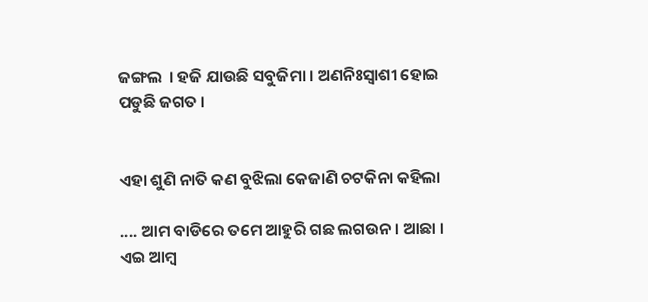ଜଙ୍ଗଲ  । ହଜି ଯାଉଛି ସବୁଜିମା । ଅଣନିଃସ୍ବାଶୀ ହୋଇ ପଡୁଛି ଜଗତ ।


ଏହା ଶୁଣି ନାତି କଣ ବୁଝିଲା କେଜାଣି ଚଟକିନା କହିଲା

.... ଆମ ବାଡିରେ ତମେ ଆହୁରି ଗଛ ଲଗଉନ । ଆଛା । ଏଇ ଆମ୍ବ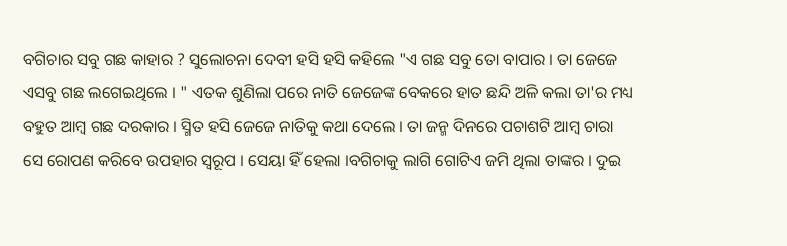ବଗିଚାର ସବୁ ଗଛ କାହାର ? ସୁଲୋଚନା ଦେବୀ ହସି ହସି କହିଲେ "ଏ ଗଛ ସବୁ ତୋ ବାପାର । ତା ଜେଜେ ଏସବୁ ଗଛ ଲଗେଇଥିଲେ । " ଏତକ ଶୁଣିଲା ପରେ ନାତି ଜେଜେଙ୍କ ବେକରେ ହାତ ଛନ୍ଦି ଅଳି କଲା ତା'ର ମଧ୍ୟ ବହୁତ ଆମ୍ବ ଗଛ ଦରକାର । ସ୍ମିତ ହସି ଜେଜେ ନାତିକୁ କଥା ଦେଲେ । ତା ଜନ୍ମ ଦିନରେ ପଚାଶଟି ଆମ୍ବ ଚାରା ସେ ରୋପଣ କରିବେ ଉପହାର ସ୍ବରୂପ । ସେୟା ହିଁ ହେଲା ।ବଗିଚାକୁ ଲାଗି ଗୋଟିଏ ଜମି ଥିଲା ତାଙ୍କର । ଦୁଇ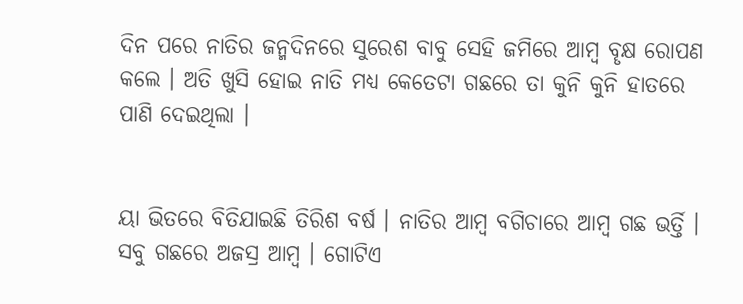ଦିନ ପରେ ନାତିର ଜନ୍ମଦିନରେ ସୁରେଶ ବାବୁ ସେହି ଜମିରେ ଆମ୍ବ ବୄକ୍ଷ ରୋପଣ କଲେ । ଅତି ଖୁସି ହୋଇ ନାତି ମଧ୍ୟ କେତେଟା ଗଛରେ ତା କୁନି କୁନି ହାତରେ ପାଣି ଦେଇଥିଲା ।


ୟା ଭିତରେ ବିତିଯାଇଛି ତିରିଶ ବର୍ଷ । ନାତିର ଆମ୍ବ ବଗିଚାରେ ଆମ୍ବ ଗଛ ଭର୍ତ୍ତି । ସବୁ ଗଛରେ ଅଜସ୍ର ଆମ୍ବ । ଗୋଟିଏ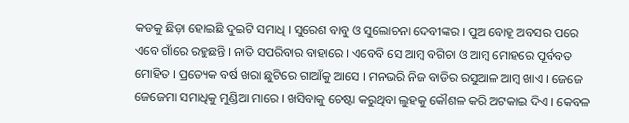କଡକୁ ଛିଡ଼ା ହୋଇଛି ଦୁଇଟି ସମାଧି । ସୁରେଶ ବାବୁ ଓ ସୁଲୋଚନା ଦେବୀଙ୍କର । ପୁଅ ବୋହୂ ଅବସର ପରେ ଏବେ ଗାଁରେ ରହୁଛନ୍ତି । ନାତି ସପରିବାର ବାହାରେ । ଏବେବି ସେ ଆମ୍ବ ବଗିଚା ଓ ଆମ୍ବ ମୋହରେ ପୂର୍ବବତ ମୋହିତ । ପ୍ରତ୍ୟେକ ବର୍ଷ ଖରା ଛୁଟିରେ ଗାଆଁକୁ ଆସେ । ମନଭରି ନିଜ ବାଡିର ରସୁଆଳ ଆମ୍ବ ଖାଏ । ଜେଜେ ଜେଜେମା ସମାଧିକୁ ମୁଣ୍ଡିଆ ମାରେ । ଖସିବାକୁ ଚେଷ୍ଟା କରୁଥିବା ଲୁହକୁ କୌଶଳ କରି ଅଟକାଇ ଦିଏ । କେବଳ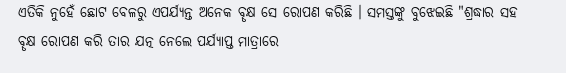ଏତିକି ନୁହେଁ ଛୋଟ ବେଳରୁ ଏପର୍ଯ୍ୟନ୍ତ ଅନେକ ବୄକ୍ଷ ସେ ରୋପଣ କରିଛି । ସମସ୍ତଙ୍କୁ ବୁଝେଇଛି "ଶ୍ରଦ୍ଧାର ସହ ବୄକ୍ଷ ରୋପଣ କରି ତାର ଯତ୍ନ ନେଲେ ପର୍ଯ୍ୟାପ୍ତ ମାତ୍ରାରେ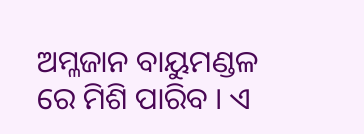ଅମ୍ଳଜାନ ବାୟୁମଣ୍ଡଳ ରେ ମିଶି ପାରିବ । ଏ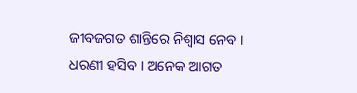ଜୀବଜଗତ ଶାନ୍ତିରେ ନିଶ୍ବାସ ନେବ । ଧରଣୀ ହସିବ । ଅନେକ ଆଗତ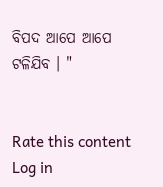ବିପଦ ଆପେ ଆପେ ଟଳିଯିବ । "


Rate this content
Log in